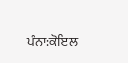ਪੰਨਾ:ਕੋਇਲ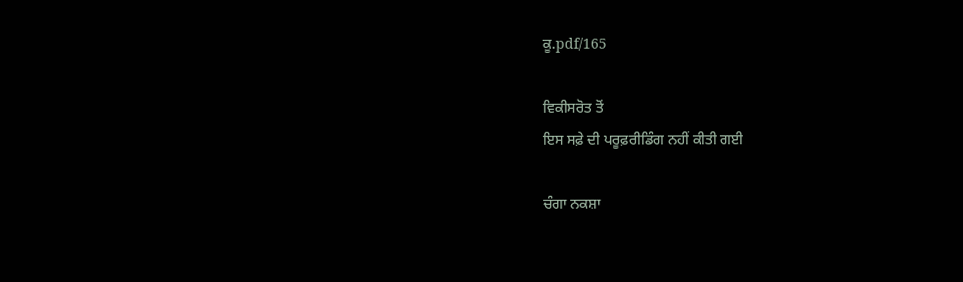ਕੂ.pdf/165

ਵਿਕੀਸਰੋਤ ਤੋਂ
ਇਸ ਸਫ਼ੇ ਦੀ ਪਰੂਫ਼ਰੀਡਿੰਗ ਨਹੀਂ ਕੀਤੀ ਗਈ

ਚੰਗਾ ਨਕਸ਼ਾ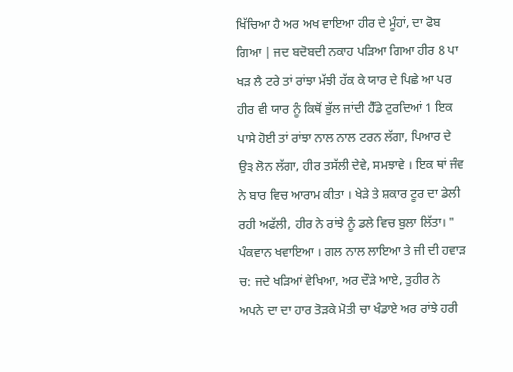ਖਿੱਚਿਆ ਹੈ ਅਰ ਅਖ ਵਾਇਆ ਹੀਰ ਦੇ ਮੂੰਹਾਂ, ਦਾ ਫੋਬ ਗਿਆ | ਜਦ ਬਦੋਬਦੀ ਨਕਾਹ ਪੜਿਆ ਗਿਆ ਹੀਰ 8 ਪਾ ਖੜ ਲੈ ਟਰੇ ਤਾਂ ਰਾਂਝਾ ਮੱਝੀ ਹੱਕ ਕੇ ਯਾਰ ਦੇ ਪਿਛੇ ਆ ਪਰ ਹੀਰ ਵੀ ਯਾਰ ਨੂੰ ਕਿਥੋਂ ਭੁੱਲ ਜਾਂਦੀ ਹੈੱਡੇ ਟੁਰਦਿਆਂ 1 ਇਕ ਪਾਸੇ ਹੋਈ ਤਾਂ ਰਾਂਝਾ ਨਾਲ ਨਾਲ ਟਰਨ ਲੱਗਾ, ਪਿਆਰ ਦੇ ਉ੩ ਲੋਨ ਲੱਗਾ, ਹੀਰ ਤਸੱਲੀ ਦੇਵੇ, ਸਮਝਾਵੇ । ਇਕ ਥਾਂ ਜੰਵ ਨੇ ਬਾਰ ਵਿਚ ਆਰਾਮ ਕੀਤਾ । ਖੇੜੇ ਤੇ ਸ਼ਕਾਰ ਟੂਰ ਦਾ ਡੇਲੀ ਰਹੀ ਅਫੱਲੀ, ਹੀਰ ਨੇ ਰਾਂਝੇ ਨੂੰ ਡਲੇ ਵਿਚ ਬੁਲਾ ਲਿੱਤਾ। " ਪੰਕਵਾਨ ਖਵਾਇਆ । ਗਲ ਨਾਲ ਲਾਇਆ ਤੇ ਜੀ ਦੀ ਹਵਾੜ ਚ: ਜਦੇ ਖੜਿਆਂ ਵੇਖਿਆ, ਅਰ ਦੌੜੇ ਆਏ, ਤੁਹੀਰ ਨੇ ਅਪਨੇ ਦਾ ਦਾ ਹਾਰ ਤੋੜਕੇ ਮੋਤੀ ਚਾ ਖੰਡਾਏ ਅਰ ਰਾਂਝੇ ਹਰੀ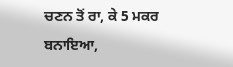ਚਣਨ ਤੋਂ ਰਾ, ਕੇ 5 ਮਕਰ ਬਨਾਇਆ,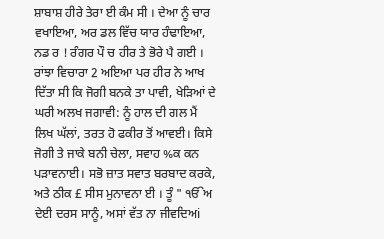ਸ਼ਾਬਾਸ਼ ਹੀਰੇ ਤੇਰਾ ਈ ਕੰਮ ਸੀ । ਦੇਆ ਨੂੰ ਚਾਰ ਵਖਾਇਆ, ਅਰ ਡਲ ਵਿੱਚ ਯਾਰ ਹੰਢਾਇਆ, ਨਡ ਰ ! ਰੰਗਰ ਪੌ ਚ ਹੀਰ ਤੇ ਭੋਰੇ ਪੈ ਗਈ । ਰਾਂਝਾ ਵਿਚਾਰਾ 2 ਅਇਆ ਪਰ ਹੀਰ ਨੇ ਆਖ ਦਿੱਤਾ ਸੀ ਕਿ ਜੋਗੀ ਬਨਕੇ ਤਾ ਪਾਵੀ, ਖੇੜਿਆਂ ਦੇ ਘਰੀ ਅਲਖ ਜਗਾਵੀ: ਨੂੰ ਹਾਲ ਦੀ ਗਲ ਮੈਂ ਲਿਖ ਘੱਲਾਂ, ਤਰਤ ਹੋ ਫਕੀਰ ਤੋਂ ਆਵਈ। ਕਿਸੇ ਜੋਗੀ ਤੇ ਜਾਕੇ ਬਨੀ ਚੇਲਾ, ਸਵਾਹ %ਕ ਕਨ ਪੜਾਵਨਾਈ। ਸਭੋ ਜ਼ਾਤ ਸਵਾਤ ਬਰਬਾਦ ਕਰਕੇ, ਅਤੇ ਠੀਕ £ ਸੀਸ ਮੁਨਾਵਨਾ ਈ । ਤੂੰ " ੴਅ ਦੇਈ ਦਰਸ ਸਾਨੂੰ, ਅਸਾਂ ਵੱਤ ਨਾ ਜੀਵਦਿਅi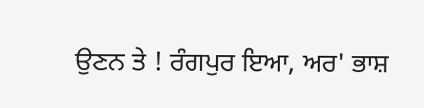ਉਣਨ ਤੇ ! ਰੰਗਪੁਰ ਇਆ, ਅਰ' ਭਾਸ਼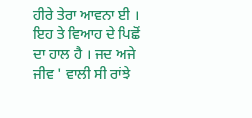ਹੀਰੇ ਤੇਰਾ ਆਵਨਾ ਈ । ਇਹ ਤੇ ਵਿਆਹ ਦੇ ਪਿਛੋਂ ਦਾ ਹਾਲ ਹੈ । ਜਦ ਅਜੇ ਜੀਵ ' ਵਾਲੀ ਸੀ ਰਾਂਝੇ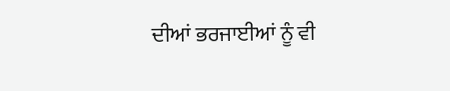ਦੀਆਂ ਭਰਜਾਈਆਂ ਨੂੰ ਵੀ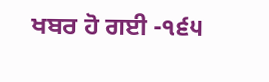ਖਬਰ ਹੋ ਗਈ -੧੬੫